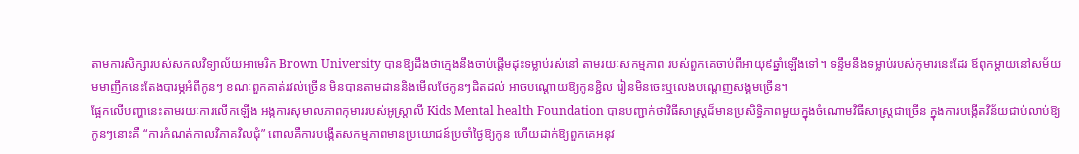តាមការសិក្សារបស់សកលវិទ្យាល័យអាមេរិក Brown University បានឱ្យដឹងថាក្មេងនឹងចាប់ផ្តើមដុះទម្លាប់រស់នៅ តាមរយៈសកម្មភាព របស់ពួកគេចាប់ពីអាយុ៩ឆ្នាំឡើងទៅ។ ទន្ទឹមនឹងទម្លាប់របស់កុមារនេះដែរ ឪពុកម្តាយនៅសម័យមមាញឹកនេះតែងបារម្ភអំពីកូនៗ ខណៈពួកគាត់រវល់ច្រើន មិនបានតាមដាននិងមើលថែកូនៗដិតដល់ អាចបណ្តោយឱ្យកូនខ្ជិល រៀនមិនចេះឬលេងបណ្តេញសង្គមច្រើន។
ផ្អែកលើបញ្ហានេះតាមរយៈការលើកឡើង អង្កការសុមាលភាពកុមាររបស់អូស្រ្តាលី Kids Mental health Foundation បានបញ្ជាក់ថាវិធីសាស្រ្តដ៏មានប្រសិទ្ធិភាពមួយក្នុងចំណោមវិធីសាស្រ្តជាច្រើន ក្នុងការបង្កើតវិន័យជាប់លាប់ឱ្យកូនៗនោះគឺ “ការកំណត់កាលវិភាគវិលជុំ” ពោលគឺការបង្កើតសកម្មភាពមានប្រយោជន៍ប្រចាំថ្ងៃឱ្យកូន ហើយដាក់ឱ្យពួកគេអនុវ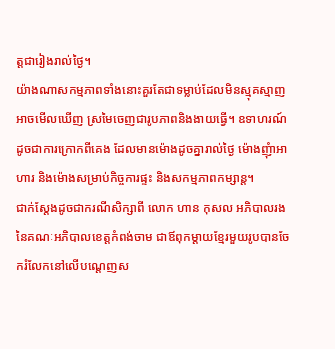ត្តជារៀងរាល់ថ្ងៃ។
យ៉ាងណាសកម្មភាពទាំងនោះគួរតែជាទម្លាប់ដែលមិនស្មុគស្មាញ អាចមើលឃើញ ស្រមៃចេញជារូបភាពនិងងាយធ្វើ។ ឧទាហរណ៍ដូចជាការក្រោកពីគេង ដែលមានម៉ោងដូចគ្នារាល់ថ្ងៃ ម៉ោងញុំាអាហារ និងម៉ោងសម្រាប់កិច្ចការផ្ទះ និងសកម្មភាពកម្សាន្ត។
ជាក់ស្តែងដូចជាករណីសិក្សាពី លោក ហាន កុសល អភិបាលរងនៃគណៈអភិបាលខេត្តកំពង់ចាម ជាឪពុកម្តាយខ្មែរមួយរូបបានចែករំលែកនៅលើបណ្តេញស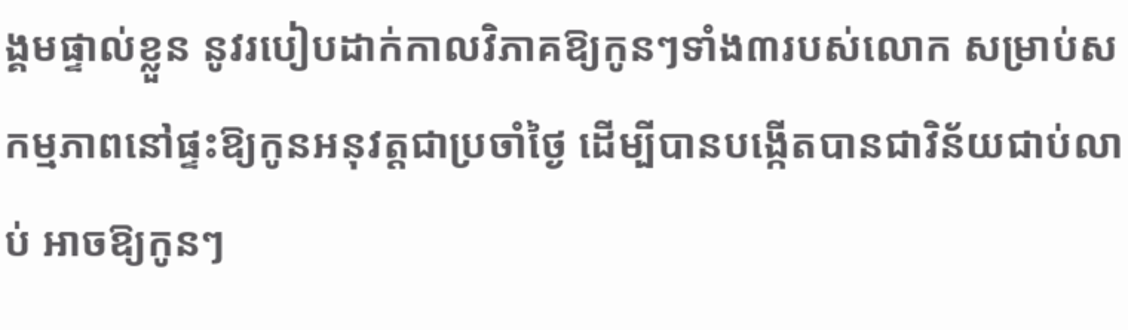ង្គមផ្ទាល់ខ្លួន នូវរបៀបដាក់កាលវិភាគឱ្យកូនៗទាំង៣របស់លោក សម្រាប់សកម្មភាពនៅផ្ទះឱ្យកូនអនុវត្តជាប្រចាំថ្ងៃ ដើម្បីបានបង្កើតបានជាវិន័យជាប់លាប់ អាចឱ្យកូនៗ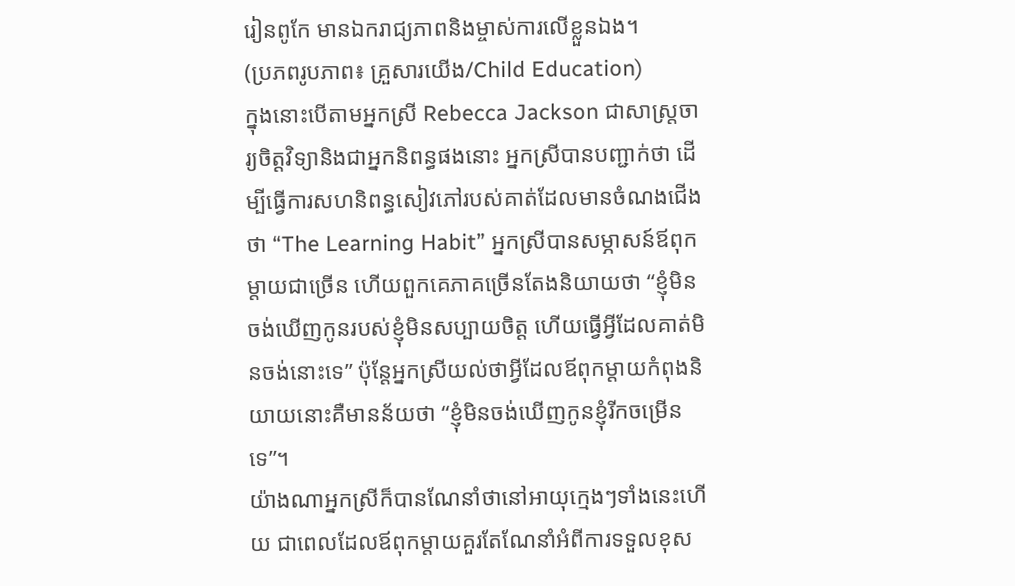រៀនពូកែ មានឯករាជ្យភាពនិងម្ចាស់ការលើខ្លួនឯង។
(ប្រភពរូបភាព៖ គ្រួសារយើង/Child Education)
ក្នុងនោះបើតាមអ្នកស្រី Rebecca Jackson ជាសាស្រ្តចារ្យចិត្តវិទ្យានិងជាអ្នកនិពន្ធផងនោះ អ្នកស្រីបានបញ្ជាក់ថា ដើម្បីធ្វើការសហនិពន្ធសៀវភៅរបស់គាត់ដែលមានចំណងជើងថា “The Learning Habit” អ្នកស្រីបានសម្ភាសន៍ឪពុកម្តាយជាច្រើន ហើយពួកគេភាគច្រើនតែងនិយាយថា “ខ្ញុំមិនចង់ឃើញកូនរបស់ខ្ញុំមិនសប្បាយចិត្ត ហើយធ្វើអ្វីដែលគាត់មិនចង់នោះទេ” ប៉ុន្តែអ្នកស្រីយល់ថាអ្វីដែលឪពុកម្តាយកំពុងនិយាយនោះគឺមានន័យថា “ខ្ញុំមិនចង់ឃើញកូនខ្ញុំរីកចម្រើនទេ”។
យ៉ាងណាអ្នកស្រីក៏បានណែនាំថានៅអាយុក្មេងៗទាំងនេះហើយ ជាពេលដែលឪពុកម្តាយគួរតែណែនាំអំពីការទទួលខុស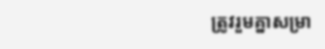ត្រូវរួមគ្នាសម្រា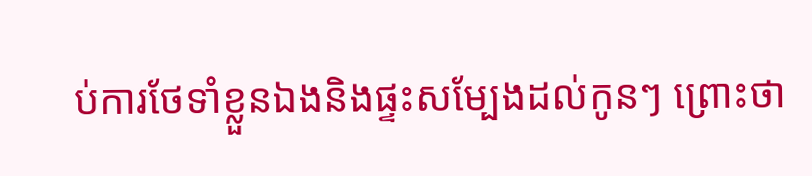ប់ការថែទាំខ្លួនឯងនិងផ្ទះសម្បែងដល់កូនៗ ព្រោះថា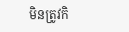មិនត្រូវកិ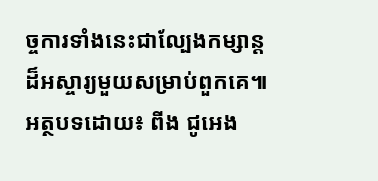ច្ចការទាំងនេះជាល្បែងកម្សាន្តដ៏អស្ចារ្យមួយសម្រាប់ពួកគេ៕
អត្ថបទដោយ៖ ពីង ជូអេង